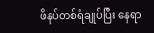ဖိနပ်တစ်ရံချုပ်ပြီး နေရာ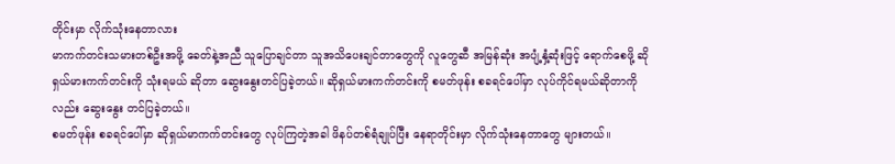တိုင်းမှာ လိုက်သုံးနေတာလား
မာကက်တင်းသမားတစ်ဦးအဖို့ ခေတ်နဲ့အညီ သူပြောချင်တာ သူအသိပေးချင်တာတွေကို လူတွေဆီ အမြန်ဆုံး အပျံ့နှံ့ဆုံးဖြင့် ရောက်စေဖို့ ဆိုရှယ်မားကက်တင်းကို သုံးရမယ် ဆိုတာ ဆွေးနွေးတင်ပြခဲ့တယ်။ ဆိုရှယ်မားကက်တင်းကို စမတ်ဖုန်း စခရင်ပေါ်မှာ လုပ်ကိုင်ရမယ်ဆိုတာကိုလည်း ဆွေးနွေး တင်ပြခဲ့တယ်။
စမတ်ဖုန်း စခရင်ပေါ်မှာ ဆိုရှယ်မာကက်တင်းတွေ လုပ်ကြတဲ့အခါ ဖိနပ်တစ်ရံချုပ်ပြီး နေရာတိုင်းမှာ လိုက်သုံးနေတာတွေ များတယ်။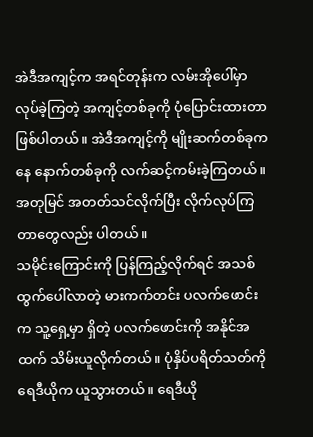အဲဒီအကျင့်က အရင်တုန်းက လမ်းအိုပေါ်မှာ လုပ်ခဲ့ကြတဲ့ အကျင့်တစ်ခုကို ပုံပြောင်းထားတာ ဖြစ်ပါတယ်။ အဲဒီအကျင့်ကို မျိုးဆက်တစ်ခုကနေ နောက်တစ်ခုကို လက်ဆင့်ကမ်းခဲ့ကြတယ်။ အတုမြင် အတတ်သင်လိုက်ပြီး လိုက်လုပ်ကြတာတွေလည်း ပါတယ်။
သမိုင်းကြောင်းကို ပြန်ကြည့်လိုက်ရင် အသစ်ထွက်ပေါ်လာတဲ့ မားကက်တင်း ပလက်ဖောင်းက သူ့ရှေ့မှာ ရှိတဲ့ ပလက်ဖောင်းကို အနိုင်အထက် သိမ်းယူလိုက်တယ်။ ပုံနှိပ်ပရိတ်သတ်ကို ရေဒီယိုက ယူသွားတယ်။ ရေဒီယို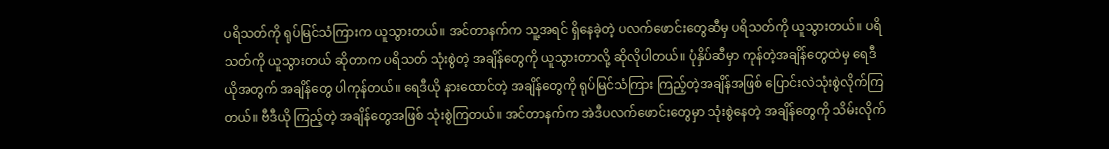ပရိသတ်ကို ရုပ်မြင်သံကြားက ယူသွားတယ်။ အင်တာနက်က သူ့အရင် ရှိနေခဲ့တဲ့ ပလက်ဖောင်းတွေဆီမှ ပရိသတ်ကို ယူသွားတယ်။ ပရိသတ်ကို ယူသွားတယ် ဆိုတာက ပရိသတ် သုံးစွဲတဲ့ အချိန်တွေကို ယူသွားတာလို့ ဆိုလိုပါတယ်။ ပုံနှိပ်ဆီမှာ ကုန်တဲ့အချိန်တွေထဲမှ ရေဒီယိုအတွက် အချိန်တွေ ပါကုန်တယ်။ ရေဒီယို နားထောင်တဲ့ အချိန်တွေကို ရုပ်မြင်သံကြား ကြည့်တဲ့အချိန်အဖြစ် ပြောင်းလဲသုံးစွဲလိုက်ကြတယ်။ ဗီဒီယို ကြည့်တဲ့ အချိန်တွေအဖြစ် သုံးစွဲကြတယ်။ အင်တာနက်က အဲဒီပလက်ဖောင်းတွေမှာ သုံးစွဲနေတဲ့ အချိန်တွေကို သိမ်းလိုက်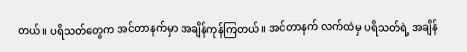တယ်။ ပရိသတ်တွေက အင်တာနက်မှာ အချိန်ကုန်ကြတယ်။ အင်တာနက် လက်ထဲမှ ပရိသတ်ရဲ့ အချိန်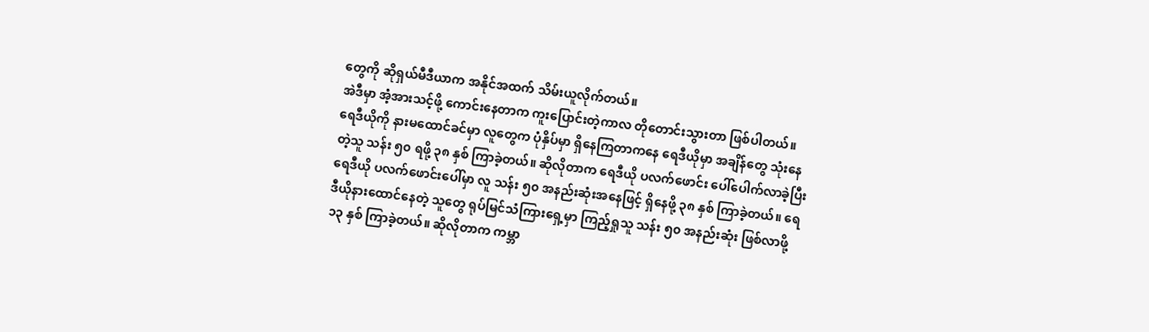တွေကို ဆိုရှယ်မီဒီယာက အနိုင်အထက် သိမ်းယူလိုက်တယ်။
အဲဒီမှာ အံ့အားသင့်ဖို့ ကောင်းနေတာက ကူးပြောင်းတဲ့ကာလ တိုတောင်းသွားတာ ဖြစ်ပါတယ်။ ရေဒီယိုကို နားမထောင်ခင်မှာ လူတွေက ပုံနှိပ်မှာ ရှိနေကြတာကနေ ရေဒီယိုမှာ အချိန်တွေ သုံးနေတဲ့သူ သန်း ၅၀ ရဖို့ ၃၈ နှစ် ကြာခဲ့တယ်။ ဆိုလိုတာက ရေဒီယို ပလက်ဖောင်း ပေါ်ပေါက်လာခဲ့ပြီး ရေဒီယို ပလက်ဖောင်းပေါ်မှာ လူ သန်း ၅၀ အနည်းဆုံးအနေဖြင့် ရှိနေဖို့ ၃၈ နှစ် ကြာခဲ့တယ်။ ရေဒီယိုနားထောင်နေတဲ့ သူတွေ ရုပ်မြင်သံကြားရှေ့မှာ ကြည့်ရှုသူ သန်း ၅၀ အနည်းဆုံး ဖြစ်လာဖို့ ၁၃ နှစ် ကြာခဲ့တယ်။ ဆိုလိုတာက ကမ္ဘာ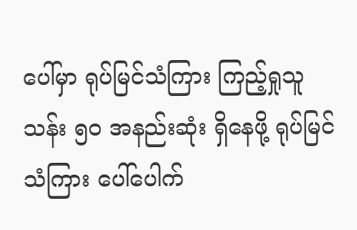ပေါ်မှာ ရုပ်မြင်သံကြား ကြည့်ရှုသူ သန်း ၅၀ အနည်းဆုံး ရှိနေဖို့ ရုပ်မြင်သံကြား ပေါ်ပေါက်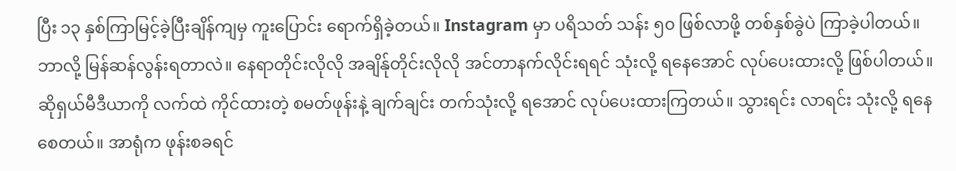ပြီး ၁၃ နှစ်ကြာမြင့်ခဲ့ပြီးချိန်ကျမှ ကူးပြောင်း ရောက်ရှိခဲ့တယ်။ Instagram မှာ ပရိသတ် သန်း ၅၀ ဖြစ်လာဖို့ တစ်နှစ်ခွဲပဲ ကြာခဲ့ပါတယ်။ ဘာလို့ မြန်ဆန်လွန်းရတာလဲ။ နေရာတိုင်းလိုလို အချိန်ုတိုင်းလိုလို အင်တာနက်လိုင်းရရင် သုံးလို့ ရနေအောင် လုပ်ပေးထားလို့ ဖြစ်ပါတယ်။
ဆိုရှယ်မီဒီယာကို လက်ထဲ ကိုင်ထားတဲ့ စမတ်ဖုန်းနဲ့ ချက်ချင်း တက်သုံးလို့ ရအောင် လုပ်ပေးထားကြတယ်။ သွားရင်း လာရင်း သုံးလို့ ရနေစေတယ်။ အာရုံက ဖုန်းစခရင်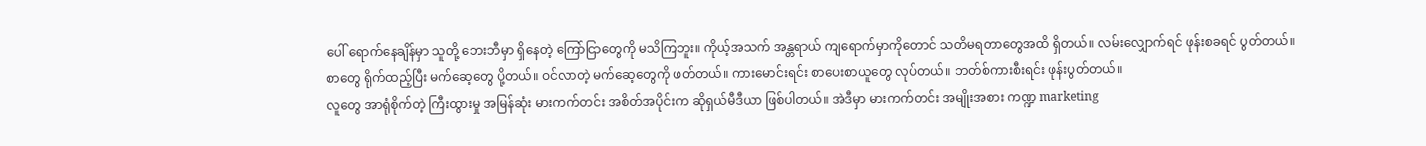ပေါ် ရောက်နေချိန်မှာ သူတို့ ဘေးဘီမှာ ရှိနေတဲ့ ကြော်ငြာတွေကို မသိကြဘူး။ ကိုယ့်အသက် အန္တရာယ် ကျရောက်မှာကိုတောင် သတိမရတာတွေအထိ ရှိတယ်။ လမ်းလျှောက်ရင် ဖုန်းစခရင် ပွတ်တယ်။ စာတွေ ရိုက်ထည့်ပြီး မက်ဆေ့တွေ ပို့တယ်။ ဝင်လာတဲ့ မက်ဆေ့တွေကို ဖတ်တယ်။ ကားမောင်းရင်း စာပေးစာယူတွေ လုပ်တယ်။ ဘတ်စ်ကားစီးရင်း ဖုန်းပွတ်တယ်။
လူတွေ အာရုံစိုက်တဲ့ ကြီးထွားမှု အမြန်ဆုံး မားကက်တင်း အစိတ်အပိုင်းက ဆိုရှယ်မီဒီယာ ဖြစ်ပါတယ်။ အဲဒီမှာ မားကက်တင်း အမျိုးအစား ကဏ္ဍ marketing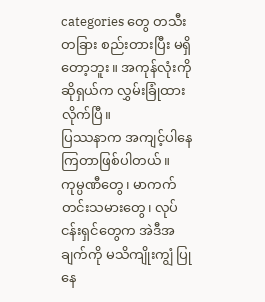categories တွေ တသီးတခြား စည်းတားပြီး မရှိတော့ဘူး။ အကုန်လုံးကို ဆိုရှယ်က လွှမ်းခြုံထားလိုက်ပြီ။
ပြဿနာက အကျင့်ပါနေကြတာဖြစ်ပါတယ်။ ကုမ္ပဏီတွေ၊ မာကက်တင်းသမားတွေ၊ လုပ်ငန်းရှင်တွေက အဲဒီအချက်ကို မသိကျိုးကျွံ ပြုနေ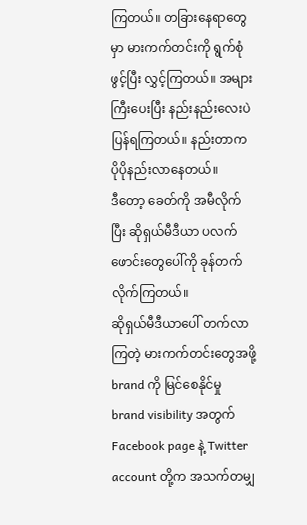ကြတယ်။ တခြားနေရာတွေမှာ မားကက်တင်းကို ရွက်စုံဖွင့်ပြီး လွှင့်ကြတယ်။ အများကြီးပေးပြီး နည်းနည်းလေးပဲ ပြန်ရကြတယ်။ နည်းတာက ပိုပိုနည်းလာနေတယ်။
ဒီတော့ ခေတ်ကို အမီလိုက်ပြီး ဆိုရှယ်မီဒီယာ ပလက်ဖောင်းတွေပေါ်ကို ခုန်တက်လိုက်ကြတယ်။
ဆိုရှယ်မီဒီယာပေါ် တက်လာကြတဲ့ မားကက်တင်းတွေအဖို့ brand ကို မြင်စေနိုင်မှု brand visibility အတွက် Facebook page နဲ့ Twitter account တို့က အသက်တမျှ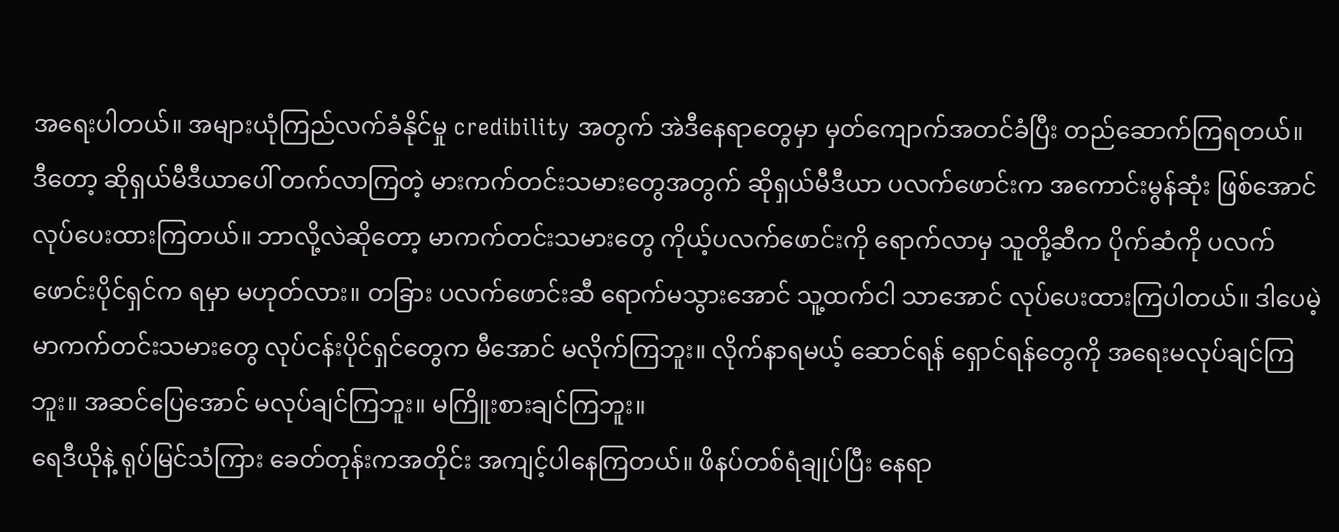အရေးပါတယ်။ အများယုံကြည်လက်ခံနိုင်မှု credibility အတွက် အဲဒီနေရာတွေမှာ မှတ်ကျောက်အတင်ခံပြီး တည်ဆောက်ကြရတယ်။
ဒီတော့ ဆိုရှယ်မီဒီယာပေါ် တက်လာကြတဲ့ မားကက်တင်းသမားတွေအတွက် ဆိုရှယ်မီဒီယာ ပလက်ဖောင်းက အကောင်းမွန်ဆုံး ဖြစ်အောင် လုပ်ပေးထားကြတယ်။ ဘာလို့လဲဆိုတော့ မာကက်တင်းသမားတွေ ကိုယ့်ပလက်ဖောင်းကို ရောက်လာမှ သူတို့ဆီက ပိုက်ဆံကို ပလက်ဖောင်းပိုင်ရှင်က ရမှာ မဟုတ်လား။ တခြား ပလက်ဖောင်းဆီ ရောက်မသွားအောင် သူ့ထက်ငါ သာအောင် လုပ်ပေးထားကြပါတယ်။ ဒါပေမဲ့ မာကက်တင်းသမားတွေ လုပ်ငန်းပိုင်ရှင်တွေက မီအောင် မလိုက်ကြဘူး။ လိုက်နာရမယ့် ဆောင်ရန် ရှောင်ရန်တွေကို အရေးမလုပ်ချင်ကြဘူး။ အဆင်ပြေအောင် မလုပ်ချင်ကြဘူး။ မကြိူးစားချင်ကြဘူး။
ရေဒီယိုနဲ့ ရုပ်မြင်သံကြား ခေတ်တုန်းကအတိုင်း အကျင့်ပါနေကြတယ်။ ဖိနပ်တစ်ရံချုပ်ပြီး နေရာ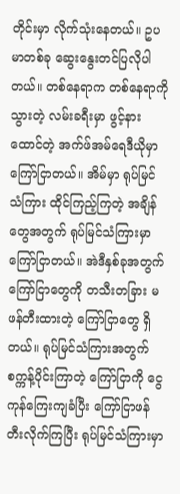တိုင်းမှာ လိုက်သုံးနေတယ်။ ဥပမာတစ်ခု ဆွေးနွေးတင်ပြလိုပါတယ်။ တစ်နေရာက တစ်နေရာကို သွားတဲ့ လမ်းခရီးမှာ ဖွင့်နားထောင်တဲ့ အက်ဖ်အမ်ရေဒီယိုမှာ ကြော်ငြာတယ်။ အိမ်မှာ ရုပ်မြင်သံကြား ထိုင်ကြည့်ကြတဲ့ အချိန်တွေအတွက် ရုပ်မြင်သံကြားမှာ ကြော်ငြာတယ်။ အဲဒီနှစ်ခုအတွက် ကြော်ငြာတွေကို တသီးတခြား မဖန်တီးထားတဲ့ ကြော်ငြာတွေ ရှိတယ်။ ရုပ်မြင်သံကြားအတွက် စက္ကန့်ပိုင်းကြာတဲ့ ကြော်ငြာကို ငွေကုန်ကြေးကျခံပြီး ကြော်ငြာဖန်တီးလိုက်ကြပြီး ရုပ်မြင်သံကြားမှာ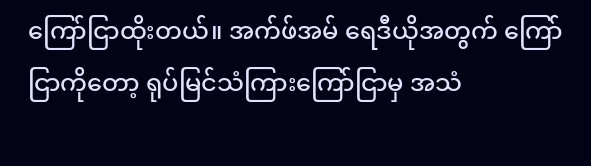ကြော်ငြာထိုးတယ်။ အက်ဖ်အမ် ရေဒီယိုအတွက် ကြော်ငြာကိုတော့ ရုပ်မြင်သံကြားကြော်ငြာမှ အသံ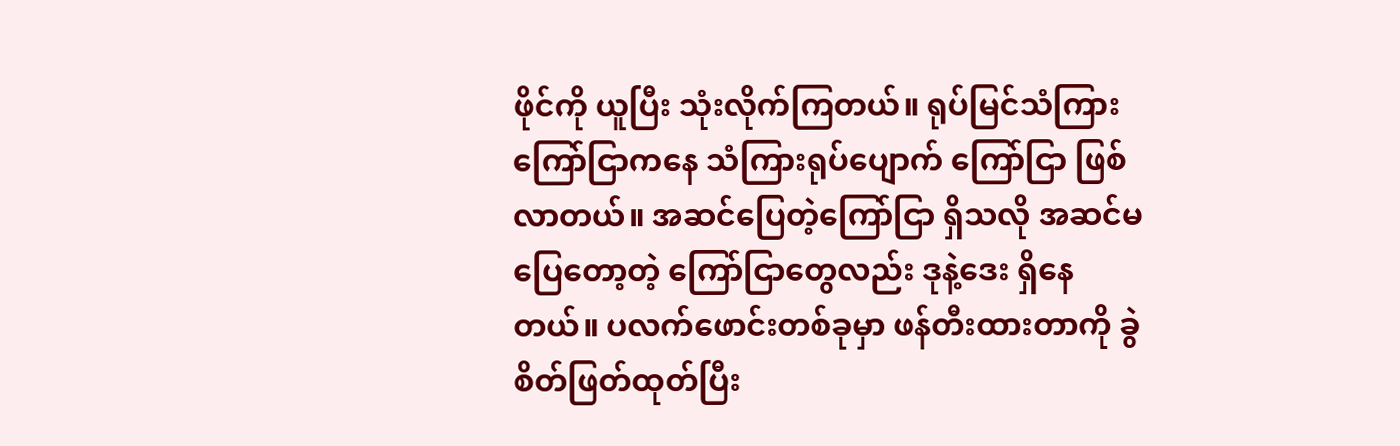ဖိုင်ကို ယူပြီး သုံးလိုက်ကြတယ်။ ရုပ်မြင်သံကြား ကြော်ငြာကနေ သံကြားရုပ်ပျောက် ကြော်ငြာ ဖြစ်လာတယ်။ အဆင်ပြေတဲ့ကြော်ငြာ ရှိသလို အဆင်မပြေတော့တဲ့ ကြော်ငြာတွေလည်း ဒုနဲ့ဒေး ရှိနေတယ်။ ပလက်ဖောင်းတစ်ခုမှာ ဖန်တီးထားတာကို ခွဲစိတ်ဖြတ်ထုတ်ပြီး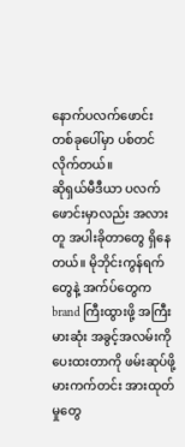နောက်ပလက်ဖောင်း တစ်ခုပေါ်မှာ ပစ်တင်လိုက်တယ်။
ဆိုရှယ်မီဒီယာ ပလက်ဖောင်းမှာလည်း အလားတူ အပါးခိုတာတွေ ရှိနေတယ်။ မိုဘိုင်းကွန်ရက်တွေနဲ့ အက်ပ်တွေက brand ကြီးထွားဖို့ အကြီးမားဆုံး အခွင့်အလမ်းကို ပေးထးတာကို ဖမ်းဆုပ်ဖို့ မားကက်တင်း အားထုတ်မှုတွေ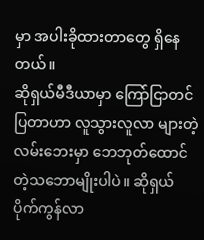မှာ အပါးခိုထားတာတွေ ရှိနေတယ်။
ဆိုရှယ်မီဒီယာမှာ ကြော်ငြာတင်ပြတာဟာ လူသွားလူလာ များတဲ့ လမ်းဘေးမှာ ဘေဘုတ်ထောင်တဲ့သဘောမျိုးပါပဲ။ ဆိုရှယ်ပိုက်ကွန်လာ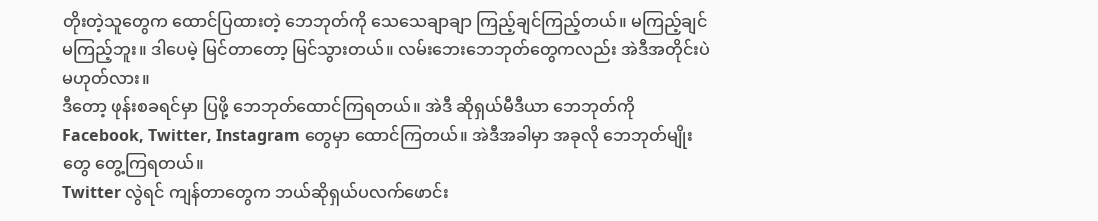တိုးတဲ့သူတွေက ထောင်ပြထားတဲ့ ဘေဘုတ်ကို သေသေချာချာ ကြည့်ချင်ကြည့်တယ်။ မကြည့်ချင် မကြည့်ဘူး။ ဒါပေမဲ့ မြင်တာတော့ မြင်သွားတယ်။ လမ်းဘေးဘေဘုတ်တွေကလည်း အဲဒီအတိုင်းပဲ မဟုတ်လား။
ဒီတော့ ဖုန်းစခရင်မှာ ပြဖို့ ဘေဘုတ်ထောင်ကြရတယ်။ အဲဒီ ဆိုရှယ်မီဒီယာ ဘေဘုတ်ကို Facebook, Twitter, Instagram တွေမှာ ထောင်ကြတယ်။ အဲဒီအခါမှာ အခုလို ဘေဘုတ်မျိုးတွေ တွေ့ကြရတယ်။
Twitter လွဲရင် ကျန်တာတွေက ဘယ်ဆိုရှယ်ပလက်ဖောင်း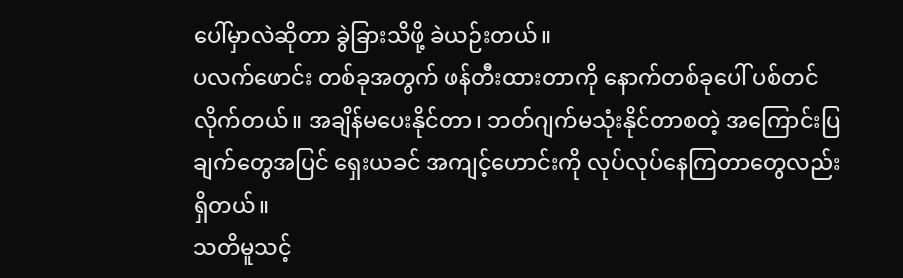ပေါ်မှာလဲဆိုတာ ခွဲခြားသိဖို့ ခဲယဉ်းတယ်။
ပလက်ဖောင်း တစ်ခုအတွက် ဖန်တီးထားတာကို နောက်တစ်ခုပေါ် ပစ်တင်လိုက်တယ်။ အချိန်မပေးနိုင်တာ၊ ဘတ်ဂျက်မသုံးနိုင်တာစတဲ့ အကြောင်းပြချက်တွေအပြင် ရှေးယခင် အကျင့်ဟောင်းကို လုပ်လုပ်နေကြတာတွေလည်း ရှိတယ်။
သတိမူသင့်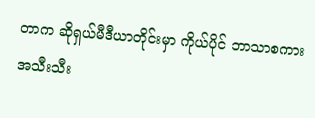တာက ဆိုရှယ်မီဒီယာတိုင်းမှာ ကိုယ်ပိုင် ဘာသာစကား အသီးသီး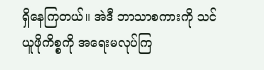ရှိနေကြတယ်။ အဲဒီ ဘာသာစကားကို သင်ယူဖိုကိစ္စကို အရေးမလုပ်ကြ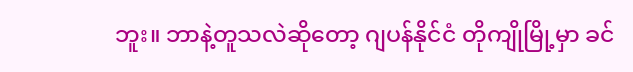ဘူး။ ဘာနဲ့တူသလဲဆိုတော့ ဂျပန်နိုင်ငံ တိုကျိုမြို့မှာ ခင်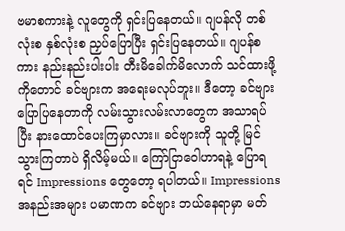ဗမာစကားနဲ့ လူတွေကို ရှင်းပြနေတယ်။ ဂျပန်လို တစ်လုံးစ နှစ်လုံးစ ညှပ်ပြောပြီး ရှင်းပြနေတယ်။ ဂျပန်စကား နည်းနည်းပါးပါး တီးမိခေါက်မိလောက် သင်ထားဖို့ကိုတောင် ခင်ဗျားက အရေးမလုပ်ဘူး။ ဒီတော့ ခင်ဗျား ပြောပြနေတာကို လမ်းသွားလမ်းလာတွေက အသာရပ်ပြီး နားထောင်ပေးကြမှာလား။ ခင်ဗျားကို သူတို့ မြင်သွားကြတာပဲ ရှိလိမ့်မယ်။ ကြော်ငြာဝေါဟာရနဲ့ ပြောရရင် Impressions တွေတော့ ရပါတယ်။ Impressions အနည်းအများ ပမာဏက ခင်ဗျား ဘယ်နေရာမှာ မတ်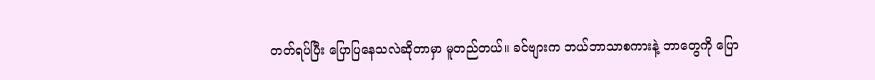တတ်ရပ်ပြီး ပြောပြနေသလဲဆိုတာမှာ မူတည်တယ်။ ခင်ဗျားက ဘယ်ဘာသာစကားနဲ့ ဘာတွေကို ပြော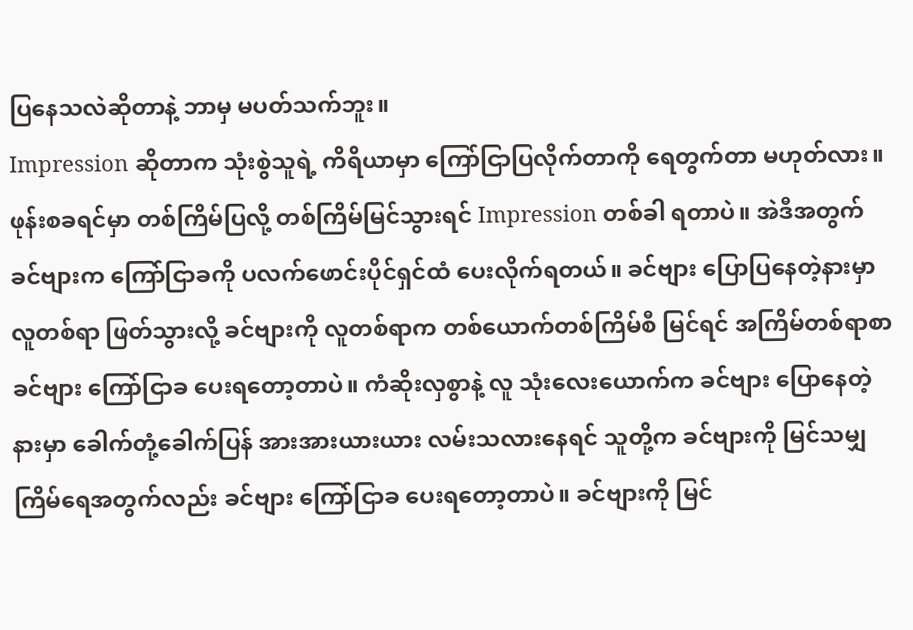ပြနေသလဲဆိုတာနဲ့ ဘာမှ မပတ်သက်ဘူး။
Impression ဆိုတာက သုံးစွဲသူရဲ့ ကိရိယာမှာ ကြော်ငြာပြလိုက်တာကို ရေတွက်တာ မဟုတ်လား။ ဖုန်းစခရင်မှာ တစ်ကြိမ်ပြလို့ တစ်ကြိမ်မြင်သွားရင် Impression တစ်ခါ ရတာပဲ။ အဲဒီအတွက် ခင်ဗျားက ကြော်ငြာခကို ပလက်ဖောင်းပိုင်ရှင်ထံ ပေးလိုက်ရတယ်။ ခင်ဗျား ပြောပြနေတဲ့နားမှာ လူတစ်ရာ ဖြတ်သွားလို့ ခင်ဗျားကို လူတစ်ရာက တစ်ယောက်တစ်ကြိမ်စီ မြင်ရင် အကြိမ်တစ်ရာစာ ခင်ဗျား ကြော်ငြာခ ပေးရတော့တာပဲ။ ကံဆိုးလှစွာနဲ့ လူ သုံးလေးယောက်က ခင်ဗျား ပြောနေတဲ့နားမှာ ခေါက်တုံ့ခေါက်ပြန် အားအားယားယား လမ်းသလားနေရင် သူတို့က ခင်ဗျားကို မြင်သမျှ ကြိမ်ရေအတွက်လည်း ခင်ဗျား ကြော်ငြာခ ပေးရတော့တာပဲ။ ခင်ဗျားကို မြင်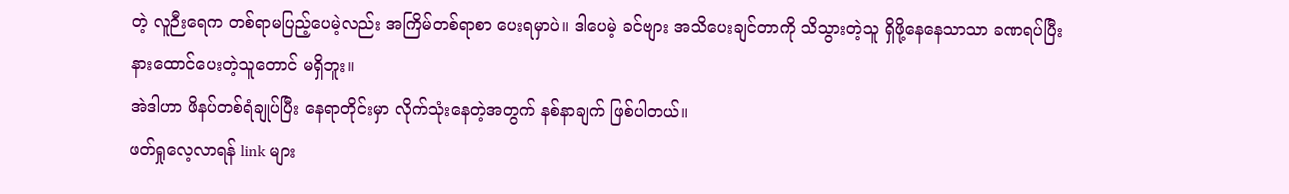တဲ့ လူဉီးရေက တစ်ရာမပြည့်ပေမဲ့လည်း အကြိမ်တစ်ရာစာ ပေးရမှာပဲ။ ဒါပေမဲ့ ခင်ဗျား အသိပေးချင်တာကို သိသွားတဲ့သူ ရှိဖို့နေနေသာသာ ခဏရပ်ပြီး နားထောင်ပေးတဲ့သူတောင် မရှိဘူး။
အဲဒါဟာ ဖိနပ်တစ်ရံချုပ်ပြီး နေရာတိုင်းမှာ လိုက်သုံးနေတဲ့အတွက် နစ်နာချက် ဖြစ်ပါတယ်။
ဖတ်ရှုလေ့လာရန် link များ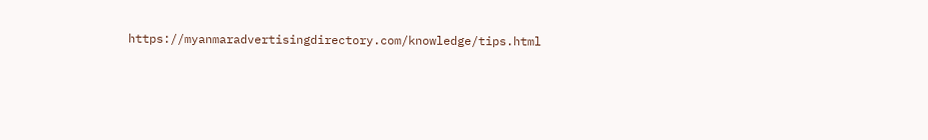https://myanmaradvertisingdirectory.com/knowledge/tips.html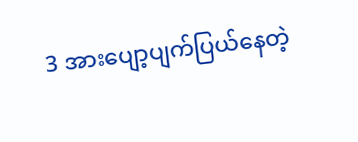3 အားပျော့ပျက်ပြယ်နေတဲ့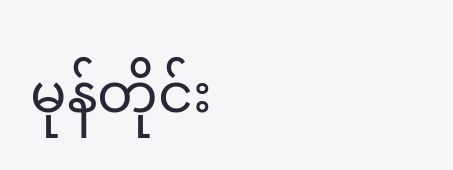မုန်တိုင်း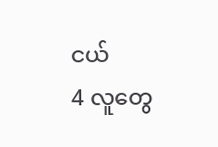ငယ်
4 လူတွေ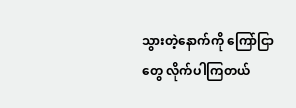သွားတဲ့နောက်ကို ကြော်ငြာတွေ လိုက်ပါကြတယ်